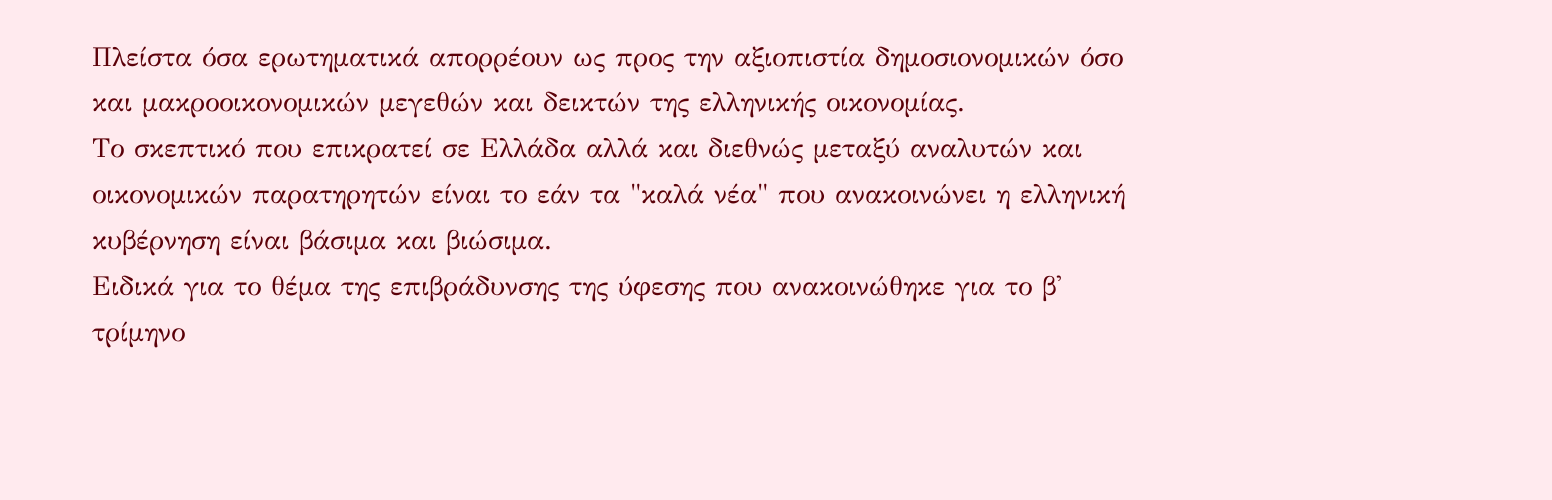Πλείστα όσα ερωτηματικά απορρέουν ως προς την αξιοπιστία δημοσιονομικών όσο και μακροοικονομικών μεγεθών και δεικτών της ελληνικής οικονομίας.
Το σκεπτικό που επικρατεί σε Ελλάδα αλλά και διεθνώς μεταξύ αναλυτών και οικονομικών παρατηρητών είναι το εάν τα "καλά νέα" που ανακοινώνει η ελληνική κυβέρνηση είναι βάσιμα και βιώσιμα.
Ειδικά για το θέμα της επιβράδυνσης της ύφεσης που ανακοινώθηκε για το β' τρίμηνο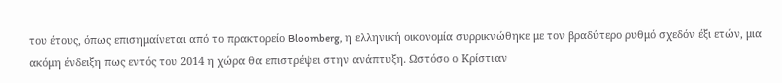του έτους, όπως επισημαίνεται από το πρακτορείο Bloomberg, η ελληνική οικονομία συρρικνώθηκε με τον βραδύτερο ρυθμό σχεδόν έξι ετών, μια ακόμη ένδειξη πως εντός του 2014 η χώρα θα επιστρέψει στην ανάπτυξη. Ωστόσο ο Κρίστιαν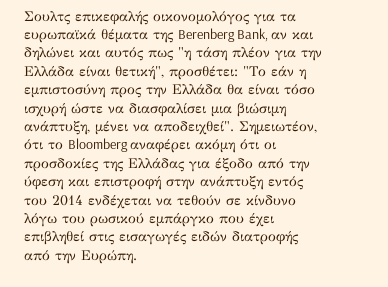Σουλτς επικεφαλής οικονομολόγος για τα ευρωπαϊκά θέματα της Berenberg Bank, αν και δηλώνει και αυτός πως "η τάση πλέον για την Ελλάδα είναι θετική", προσθέτει: "Το εάν η εμπιστοσύνη προς την Ελλάδα θα είναι τόσο ισχυρή ώστε να διασφαλίσει μια βιώσιμη ανάπτυξη, μένει να αποδειχθεί". Σημειωτέον, ότι το Bloomberg αναφέρει ακόμη ότι οι προσδοκίες της Ελλάδας για έξοδο από την ύφεση και επιστροφή στην ανάπτυξη εντός του 2014 ενδέχεται να τεθούν σε κίνδυνο λόγω του ρωσικού εμπάργκο που έχει επιβληθεί στις εισαγωγές ειδών διατροφής από την Ευρώπη.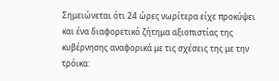Σημειώνεται ότι 24 ώρες νωρίτερα είχε προκύψει και ένα διαφορετικό ζήτημα αξιοπιστίας της κυβέρνησης αναφορικά με τις σχέσεις της με την τρόικα: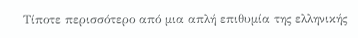Τίποτε περισσότερο από μια απλή επιθυμία της ελληνικής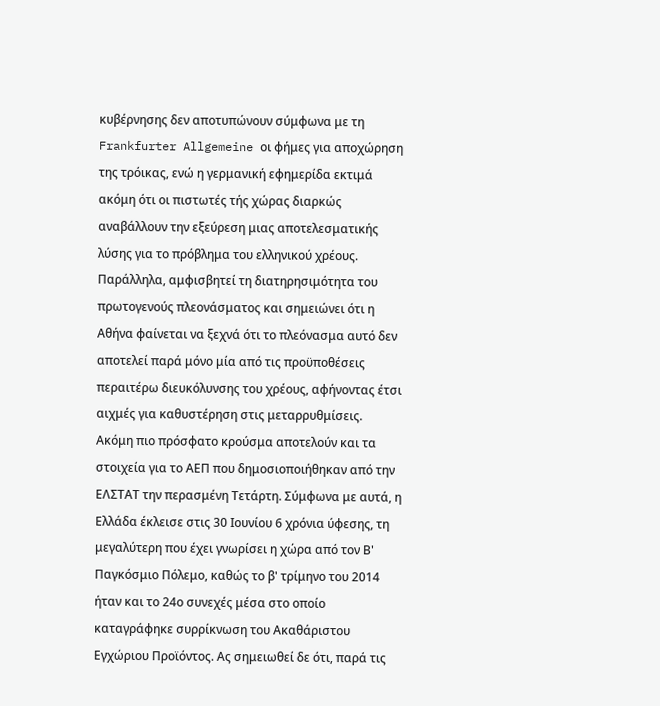κυβέρνησης δεν αποτυπώνουν σύμφωνα με τη Frankfurter Allgemeine οι φήμες για αποχώρηση της τρόικας, ενώ η γερμανική εφημερίδα εκτιμά ακόμη ότι οι πιστωτές τής χώρας διαρκώς αναβάλλουν την εξεύρεση μιας αποτελεσματικής λύσης για το πρόβλημα του ελληνικού χρέους. Παράλληλα, αμφισβητεί τη διατηρησιμότητα του πρωτογενούς πλεονάσματος και σημειώνει ότι η Αθήνα φαίνεται να ξεχνά ότι το πλεόνασμα αυτό δεν αποτελεί παρά μόνο μία από τις προϋποθέσεις περαιτέρω διευκόλυνσης του χρέους, αφήνοντας έτσι αιχμές για καθυστέρηση στις μεταρρυθμίσεις.
Ακόμη πιο πρόσφατο κρούσμα αποτελούν και τα στοιχεία για το ΑΕΠ που δημοσιοποιήθηκαν από την ΕΛΣΤΑΤ την περασμένη Τετάρτη. Σύμφωνα με αυτά, η Ελλάδα έκλεισε στις 30 Ιουνίου 6 χρόνια ύφεσης, τη μεγαλύτερη που έχει γνωρίσει η χώρα από τον Β' Παγκόσμιο Πόλεμο, καθώς το β' τρίμηνο του 2014 ήταν και το 24ο συνεχές μέσα στο οποίο καταγράφηκε συρρίκνωση του Ακαθάριστου Εγχώριου Προϊόντος. Ας σημειωθεί δε ότι, παρά τις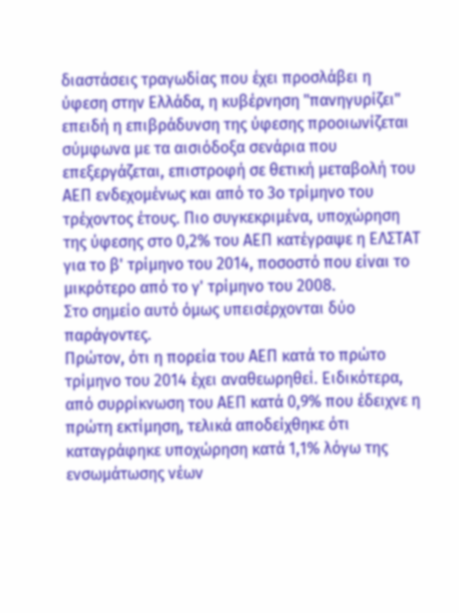διαστάσεις τραγωδίας που έχει προσλάβει η ύφεση στην Ελλάδα, η κυβέρνηση "πανηγυρίζει" επειδή η επιβράδυνση της ύφεσης προοιωνίζεται σύμφωνα με τα αισιόδοξα σενάρια που επεξεργάζεται, επιστροφή σε θετική μεταβολή του ΑΕΠ ενδεχομένως και από το 3ο τρίμηνο του τρέχοντος έτους. Πιο συγκεκριμένα, υποχώρηση της ύφεσης στο 0,2% του ΑΕΠ κατέγραψε η ΕΛΣΤΑΤ για το β' τρίμηνο του 2014, ποσοστό που είναι το μικρότερο από το γ' τρίμηνο του 2008.
Στο σημείο αυτό όμως υπεισέρχονται δύο παράγοντες.
Πρώτον, ότι η πορεία του ΑΕΠ κατά το πρώτο τρίμηνο του 2014 έχει αναθεωρηθεί. Ειδικότερα, από συρρίκνωση του ΑΕΠ κατά 0,9% που έδειχνε η πρώτη εκτίμηση, τελικά αποδείχθηκε ότι καταγράφηκε υποχώρηση κατά 1,1% λόγω της ενσωμάτωσης νέων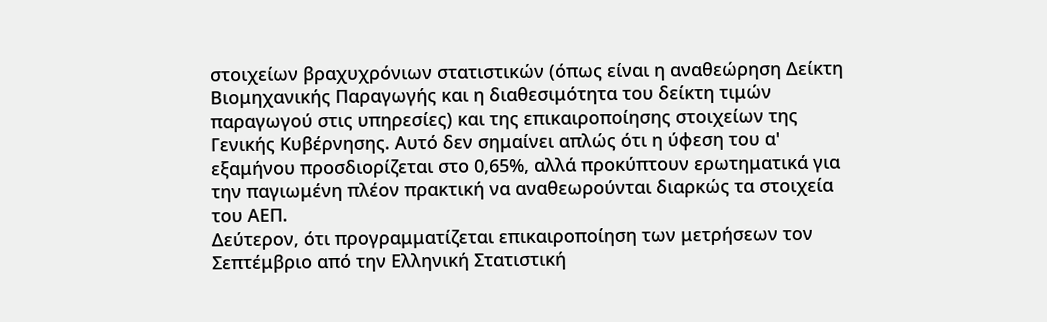στοιχείων βραχυχρόνιων στατιστικών (όπως είναι η αναθεώρηση Δείκτη Βιομηχανικής Παραγωγής και η διαθεσιμότητα του δείκτη τιμών παραγωγού στις υπηρεσίες) και της επικαιροποίησης στοιχείων της Γενικής Κυβέρνησης. Αυτό δεν σημαίνει απλώς ότι η ύφεση του α' εξαμήνου προσδιορίζεται στο 0,65%, αλλά προκύπτουν ερωτηματικά για την παγιωμένη πλέον πρακτική να αναθεωρούνται διαρκώς τα στοιχεία του ΑΕΠ.
Δεύτερον, ότι προγραμματίζεται επικαιροποίηση των μετρήσεων τον Σεπτέμβριο από την Ελληνική Στατιστική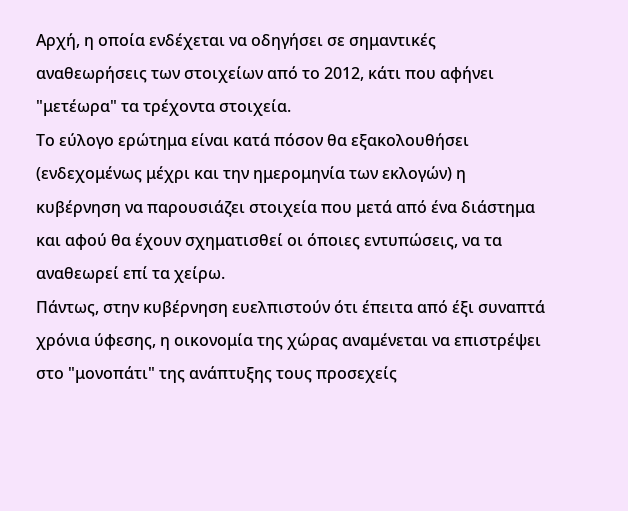Αρχή, η οποία ενδέχεται να οδηγήσει σε σημαντικές αναθεωρήσεις των στοιχείων από το 2012, κάτι που αφήνει "μετέωρα" τα τρέχοντα στοιχεία.
Το εύλογο ερώτημα είναι κατά πόσον θα εξακολουθήσει (ενδεχομένως μέχρι και την ημερομηνία των εκλογών) η κυβέρνηση να παρουσιάζει στοιχεία που μετά από ένα διάστημα και αφού θα έχουν σχηματισθεί οι όποιες εντυπώσεις, να τα αναθεωρεί επί τα χείρω.
Πάντως, στην κυβέρνηση ευελπιστούν ότι έπειτα από έξι συναπτά χρόνια ύφεσης, η οικονομία της χώρας αναμένεται να επιστρέψει στο "μονοπάτι" της ανάπτυξης τους προσεχείς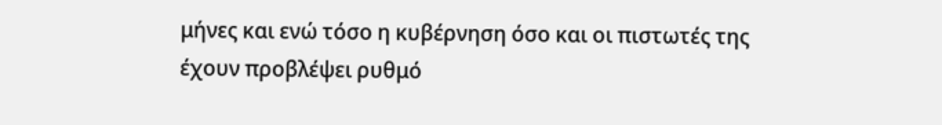μήνες και ενώ τόσο η κυβέρνηση όσο και οι πιστωτές της έχουν προβλέψει ρυθμό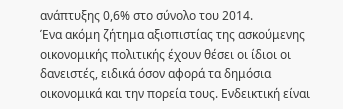ανάπτυξης 0,6% στο σύνολο του 2014.
Ένα ακόμη ζήτημα αξιοπιστίας της ασκούμενης οικονομικής πολιτικής έχουν θέσει οι ίδιοι οι δανειστές, ειδικά όσον αφορά τα δημόσια οικονομικά και την πορεία τους. Ενδεικτική είναι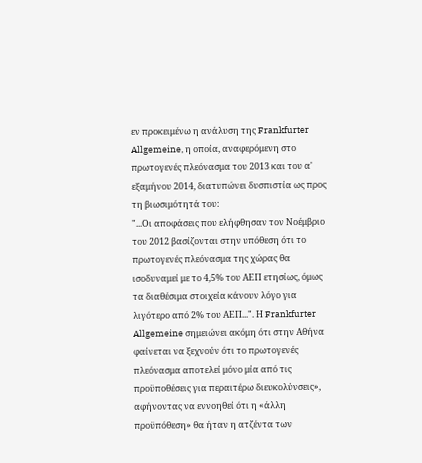εν προκειμένω η ανάλυση της Frankfurter Allgemeine, η οποία, αναφερόμενη στο πρωτογενές πλεόνασμα του 2013 και του α' εξαμήνου 2014, διατυπώνει δυσπιστία ως προς τη βιωσιμότητά του:
"...Οι αποφάσεις που ελήφθησαν τον Νοέμβριο του 2012 βασίζονται στην υπόθεση ότι το πρωτογενές πλεόνασμα της χώρας θα ισοδυναμεί με το 4,5% του ΑΕΠ ετησίως, όμως τα διαθέσιμα στοιχεία κάνουν λόγο για λιγότερο από 2% του ΑΕΠ...". Η Frankfurter Allgemeine σημειώνει ακόμη ότι στην Αθήνα φαίνεται να ξεχνούν ότι το πρωτογενές πλεόνασμα αποτελεί μόνο μία από τις προϋποθέσεις για περαιτέρω διευκολύνσεις», αφήνοντας να εννοηθεί ότι η «άλλη προϋπόθεση» θα ήταν η ατζέντα των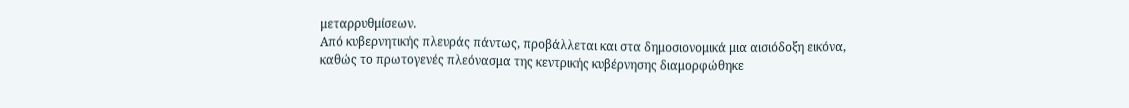μεταρρυθμίσεων.
Από κυβερνητικής πλευράς πάντως, προβάλλεται και στα δημοσιονομικά μια αισιόδοξη εικόνα, καθώς το πρωτογενές πλεόνασμα της κεντρικής κυβέρνησης διαμορφώθηκε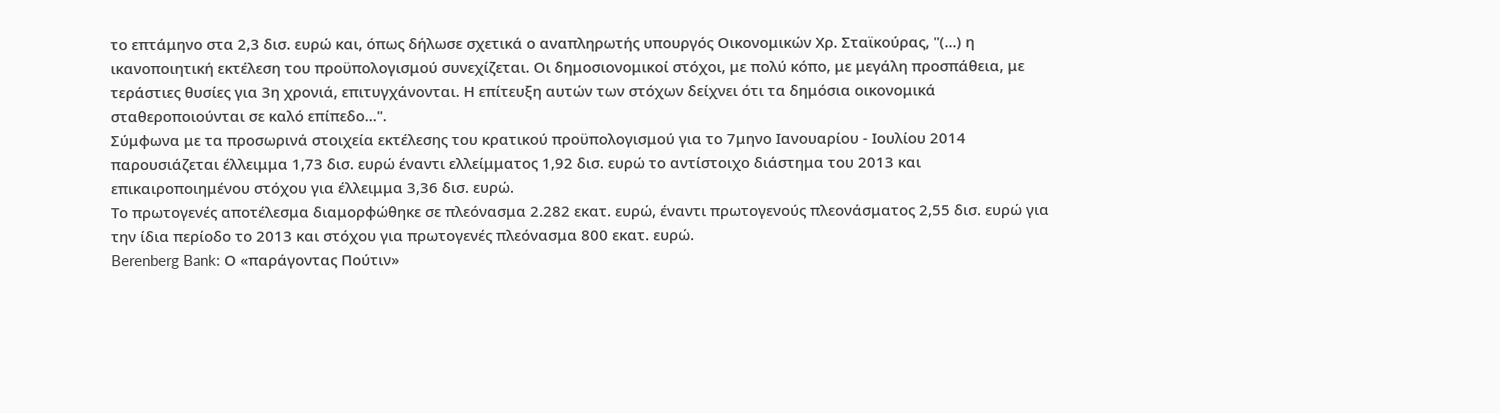το επτάμηνο στα 2,3 δισ. ευρώ και, όπως δήλωσε σχετικά ο αναπληρωτής υπουργός Οικονομικών Χρ. Σταϊκούρας, "(...) η ικανοποιητική εκτέλεση του προϋπολογισμού συνεχίζεται. Οι δημοσιονομικοί στόχοι, με πολύ κόπο, με μεγάλη προσπάθεια, με τεράστιες θυσίες για 3η χρονιά, επιτυγχάνονται. Η επίτευξη αυτών των στόχων δείχνει ότι τα δημόσια οικονομικά σταθεροποιούνται σε καλό επίπεδο...".
Σύμφωνα με τα προσωρινά στοιχεία εκτέλεσης του κρατικού προϋπολογισμού για το 7μηνο Ιανουαρίου - Ιουλίου 2014 παρουσιάζεται έλλειμμα 1,73 δισ. ευρώ έναντι ελλείμματος 1,92 δισ. ευρώ το αντίστοιχο διάστημα του 2013 και επικαιροποιημένου στόχου για έλλειμμα 3,36 δισ. ευρώ.
Το πρωτογενές αποτέλεσμα διαμορφώθηκε σε πλεόνασμα 2.282 εκατ. ευρώ, έναντι πρωτογενούς πλεονάσματος 2,55 δισ. ευρώ για την ίδια περίοδο το 2013 και στόχου για πρωτογενές πλεόνασμα 800 εκατ. ευρώ.
Berenberg Bank: Ο «παράγοντας Πούτιν»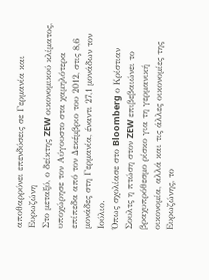αποθαρρύνει επενδύσεις σε Γερμανία και Eυρωζώνη
Στο μεταξύ, ο δείκτης ZEW οικονομικού κλίματος, υποχώρησε τον Αύγουστο στα χαμηλότερα επίπεδα από τον Δεκέμβριο του 2012, στις 8,6 μονάδες στη Γερμανία, έναντι 27,1 μονάδων τον Ιούλιο.
Όπως σχολίασε στο Bloomberg ο Κρίστιαν Σουλτς η πτώση στον ZEW επιβεβαιώνει το βραχυπρόθεσμο ρίσκο για τη γερμανική οικονομία, αλλά και τις άλλες οικονομίες της Ευρωζώνης, το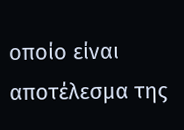οποίο είναι αποτέλεσμα της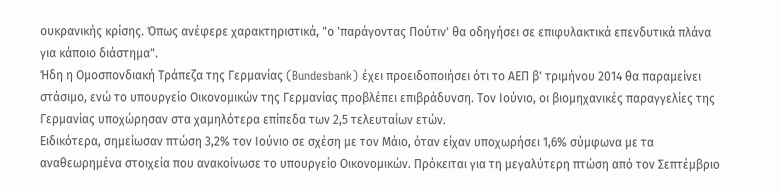ουκρανικής κρίσης. Όπως ανέφερε χαρακτηριστικά, "ο 'παράγοντας Πούτιν' θα οδηγήσει σε επιφυλακτικά επενδυτικά πλάνα για κάποιο διάστημα".
Ήδη η Ομοσπονδιακή Τράπεζα της Γερμανίας (Bundesbank) έχει προειδοποιήσει ότι το ΑΕΠ β' τριμήνου 2014 θα παραμείνει στάσιμο, ενώ το υπουργείο Οικονομικών της Γερμανίας προβλέπει επιβράδυνση. Τον Ιούνιο, οι βιομηχανικές παραγγελίες της Γερμανίας υποχώρησαν στα χαμηλότερα επίπεδα των 2,5 τελευταίων ετών.
Ειδικότερα, σημείωσαν πτώση 3,2% τον Ιούνιο σε σχέση με τον Μάιο, όταν είχαν υποχωρήσει 1,6% σύμφωνα με τα αναθεωρημένα στοιχεία που ανακοίνωσε το υπουργείο Οικονομικών. Πρόκειται για τη μεγαλύτερη πτώση από τον Σεπτέμβριο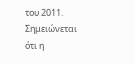του 2011. Σημειώνεται ότι η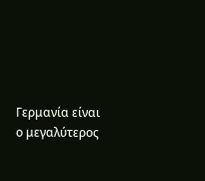Γερμανία είναι ο μεγαλύτερος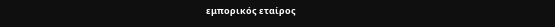εμπορικός εταίρος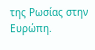της Ρωσίας στην Ευρώπη.